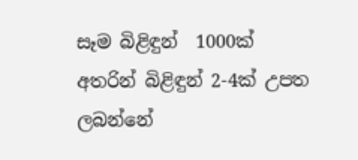සෑම බිළිඳුන්  1000ක් අතරින් බිළිඳුන් 2-4ක් උපත ලබන්නේ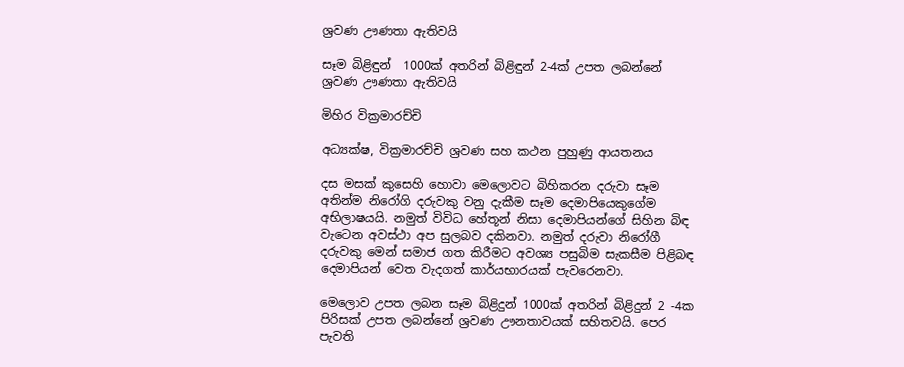ශ්‍රවණ ඌණතා ඇතිවයි

සෑම බිළිඳුන්  1000ක් අතරින් බිළිඳුන් 2-4ක් උපත ලබන්නේ ශ්‍රවණ ඌණතා ඇතිවයි

මිහිර වික්‍රමාරච්චි

අධ්‍යක්ෂ, වික්‍රමාරච්චි ශ්‍රවණ සහ කථන පුහුණු ආයතනය

දස මසක් කුසෙහි හොවා මෙලොවට බිහිකරන දරුවා සෑම අතින්ම නිරෝගි දරුවකු වනු දැකීම සෑම දෙමාපියෙකුගේම අභිලාෂයයි. නමුත් විවිධ හේතූන් නිසා දෙමාපියන්ගේ සිහින බිඳ වැටෙන අවස්ථා අප සුලබව දකිනවා. නමුත් දරුවා නිරෝගී දරුවකු මෙන් සමාජ ගත කිරීමට අවශ්‍ය පසුබිම සැකසීම පිළිබඳ දෙමාපියන් වෙත වැදගත් කාර්යභාරයක් පැවරෙනවා.

මෙලොව උපත ලබන සෑම බිළිදුන් 1000ක් අතරින් බිළිදුන් 2 -4ක පිරිසක් උපත ලබන්නේ ශ්‍රවණ ඌනතාවයක් සහිතවයි. පෙර පැවති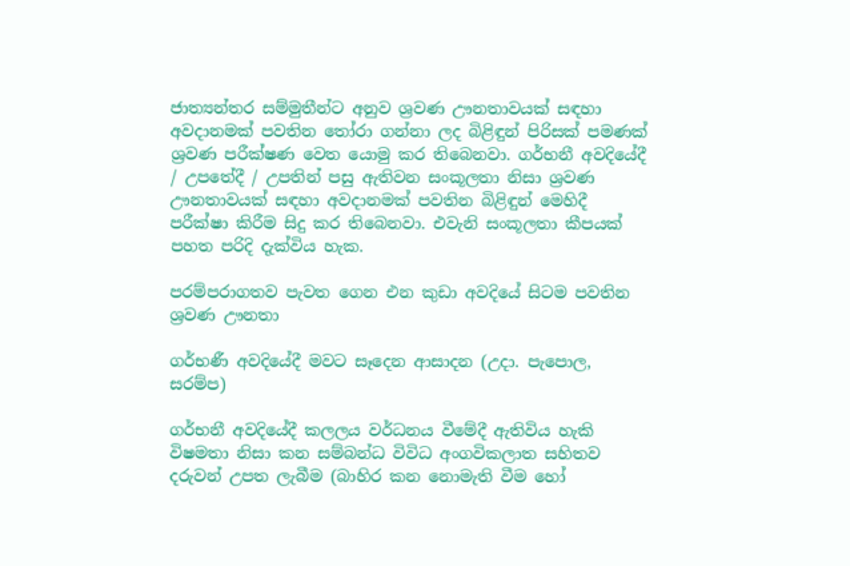ජාත්‍යන්තර සම්මුතීන්ට අනුව ශ්‍රවණ ඌනතාවයක් සඳහා අවදානමක් පවතින තෝරා ගන්නා ලද බිළිඳුන් පිරිසක් පමණක් ශ්‍රවණ පරීක්ෂණ වෙත යොමු කර තිබෙනවා. ගර්භනී අවදියේදී / උපතේදී / උපතින් පසු ඇතිවන සංකූලතා නිසා ශ්‍රවණ ඌනතාවයක් සඳහා අවදානමක් පවතින බිළිඳුන් මෙහිදී පරීක්ෂා කිරීම සිදු කර තිබෙනවා. එවැනි සංකූලතා කීපයක් පහත පරිදි දැක්විය හැක.

පරම්පරාගතව පැවත ගෙන එන කුඩා අවදියේ සිටම පවතින ශ්‍රවණ ඌනතා

ගර්භණී අවදියේදී මවට සෑදෙන ආසාදන (උදා. පැපොල, සරම්ප)

ගර්භනී අවදියේදී කලලය වර්ධනය වීමේදී ඇතිවිය හැකි විෂමතා නිසා කන සම්බන්ධ විවිධ අංගවිකලාත සහිතව දරුවන් උපත ලැබීම (බාහිර කන නොමැති වීම හෝ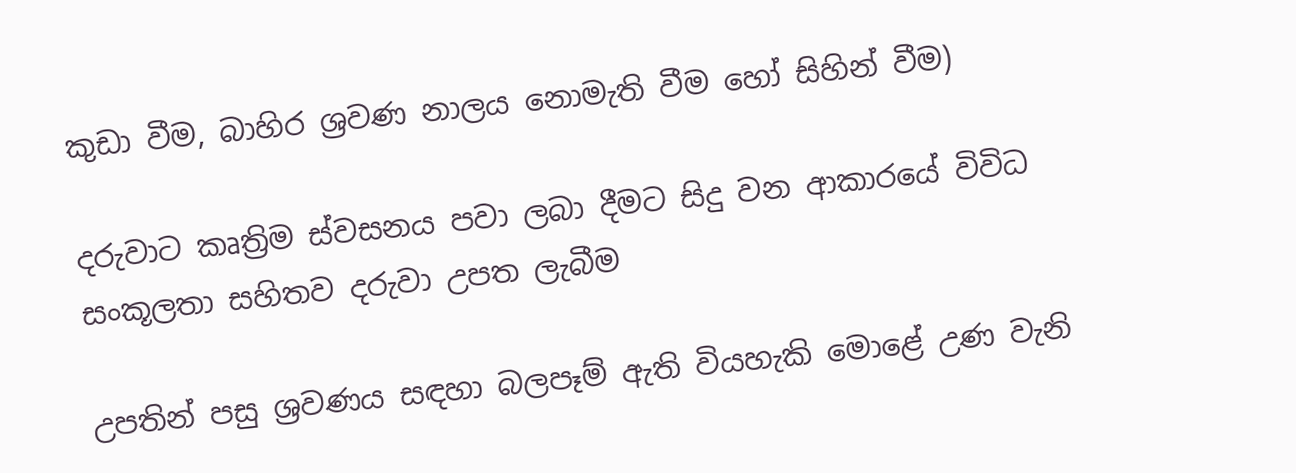කුඩා වීම, බාහිර ශ්‍රවණ නාලය නොමැති වීම හෝ සිහින් වීම)

දරුවාට කෘත්‍රිම ස්වසනය පවා ලබා දීමට සිදු වන ආකාරයේ විවිධ සංකූලතා සහිතව දරුවා උපත ලැබීම

උපතින් පසු ශ්‍රවණය සඳහා බලපෑම් ඇති වියහැකි මොළේ උණ වැනි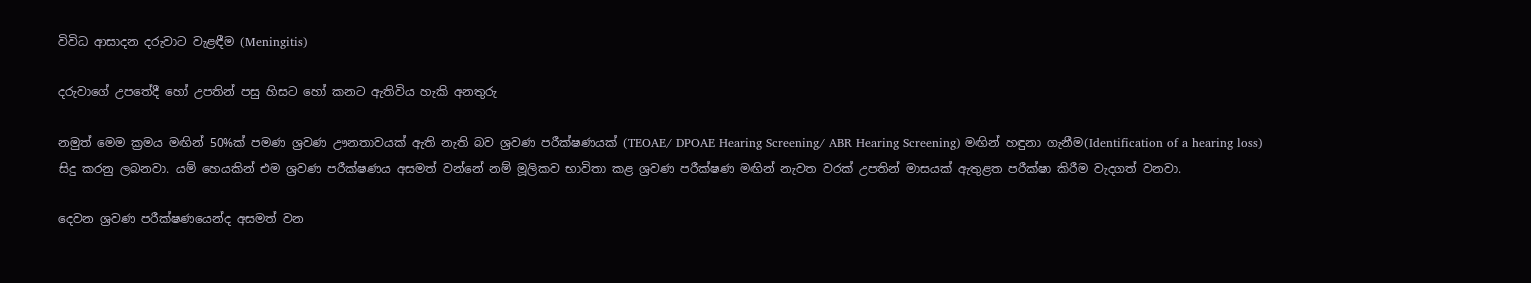විවිධ ආසාදන දරුවාට වැළඳීම (Meningitis)

දරුවාගේ උපතේදී හෝ උපතින් පසු හිසට හෝ කනට ඇතිවිය හැකි අනතුරු

නමුත් මෙම ක්‍රමය මඟින් 50%ක් පමණ ශ්‍රවණ ඌනතාවයක් ඇති නැති බව ශ්‍රවණ පරීක්ෂණයක් (TEOAE/ DPOAE Hearing Screening/ ABR Hearing Screening) මඟින් හඳුනා ගැනීම(Identification of a hearing loss) සිදු කරනු ලබනවා. යම් හෙයකින් එම ශ්‍රවණ පරීක්ෂණය අසමත් වන්නේ නම් මූලිකව භාවිතා කළ ශ්‍රවණ පරීක්ෂණ මඟින් නැවත වරක් උපතින් මාසයක් ඇතුළත පරීක්ෂා කිරීම වැදගත් වනවා.

දෙවන ශ්‍රවණ පරීක්ෂණයෙන්ද අසමත් වන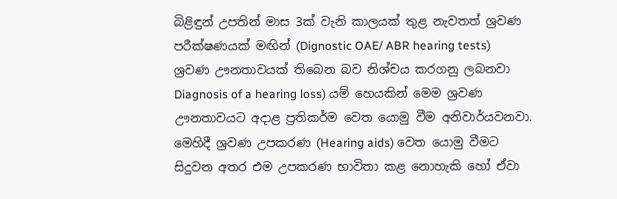බිළිඳුන් උපතින් මාස 3ක් වැනි කාලයක් තුළ නැවතත් ශ්‍රවණ පරීක්ෂණයක් මඟින් (Dignostic OAE/ ABR hearing tests)  ශ්‍රවණ ඌනතාවයක් තිබෙන බව නිශ්චය කරගනු ලබනවා Diagnosis of a hearing loss) යම් හෙයකින් මෙම ශ්‍රවණ ඌනතාවයට අදාළ ප්‍රතිකර්ම වෙත යොමු වීම අනිවාර්යවනවා. මෙහිදී ශ්‍රවණ උපකරණ (Hearing aids) වෙත යොමු වීමට සිදුවන අතර එම උපකරණ භාවිතා කළ නොහැකි හෝ ඒවා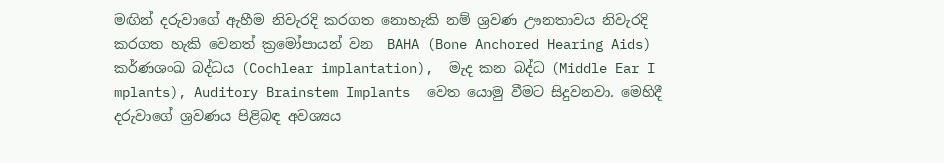මඟින් දරුවාගේ ඇහීම නිවැරදි කරගත නොහැකි නම් ශ්‍රවණ ඌනතාවය නිවැරදි කරගත හැකි වෙනත් ක්‍රමෝපායන් වන  BAHA (Bone Anchored Hearing Aids) කර්ණශංඛ බද්ධය (Cochlear implantation),  මැද කන බද්ධ (Middle Ear I mplants), Auditory Brainstem Implants  වෙත යොමු වීමට සිදුවනවා. මෙහිදී දරුවාගේ ශ්‍රවණය පිළිබඳ අවශ්‍යය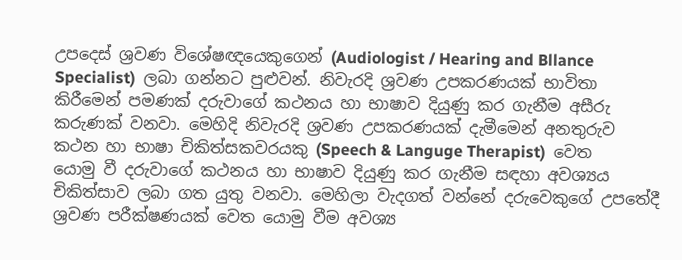උපදෙස් ශ්‍රවණ විශේෂඥයෙකුගෙන් (Audiologist / Hearing and Bllance Specialist)  ලබා ගන්නට පුළුවන්. නිවැරදි ශ්‍රවණ උපකරණයක් භාවිතා කිරීමෙන් පමණක් දරුවාගේ කථනය හා භාෂාව දියුණු කර ගැනීම අසීරු කරුණක් වනවා. මෙහිදි නිවැරදි ශ්‍රවණ උපකරණයක් දැමීමෙන් අනතුරුව කථන හා භාෂා චිකිත්සකවරයකු (Speech & Languge Therapist)  වෙත යොමු වී දරුවාගේ කථනය හා භාෂාව දියුණු කර ගැනීම සඳහා අවශ්‍යය චිකිත්සාව ලබා ගත යුතු වනවා. මෙහිලා වැදගත් වන්නේ දරුවෙකුගේ උපතේදී ශ්‍රවණ පරීක්ෂණයක් වෙත යොමු වීම අවශ්‍ය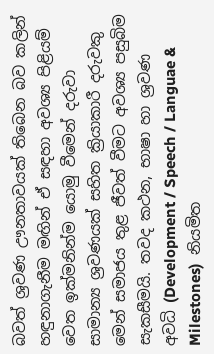බවත් ශ්‍රවණ ඌනතාවයක් තිබෙන බව කලින් හඳුනාගැනීම මඟින් ඒ සඳහා අවශ්‍ය පිළියම් වෙත ඉක්මනින්ම යොමු වීමෙන් දරුවා සාමාන්‍ය ශ්‍රවණයක් සහිත ක්‍රියාකාරී දරුවකු මෙන් සමාජය තුළ ජීවත් වීමට අවශ්‍ය පසුබිම සැකසීමයි. තවද කථන, භාෂා හා ශ්‍රවණ අවධි (Development / Speech / Languae & Milestones)  නියමිත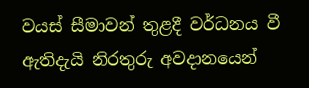වයස් සීමාවන් තුළදී වර්ධනය වී ඇතිදැයි නිරතුරු අවදානයෙන්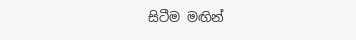සිටීම මඟින්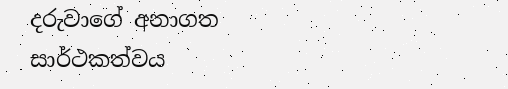දරුවාගේ අනාගත සාර්ථකත්වය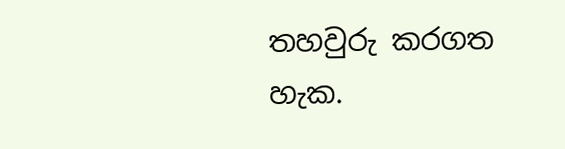තහවුරු කරගත හැක.